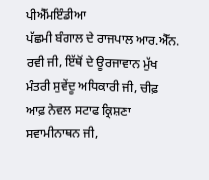ਪੀਐੱਮਇੰਡੀਆ
ਪੱਛਮੀ ਬੰਗਾਲ ਦੇ ਰਾਜਪਾਲ ਆਰ.ਐੱਨ. ਰਵੀ ਜੀ, ਇੱਥੋਂ ਦੇ ਊਰਜਾਵਾਨ ਮੁੱਖ ਮੰਤਰੀ ਸੁਵੇਂਦੂ ਅਧਿਕਾਰੀ ਜੀ, ਚੀਫ਼ ਆਫ਼ ਨੇਵਲ ਸਟਾਫ ਕ੍ਰਿਸ਼ਣਾ ਸਵਾਮੀਨਾਥਨ ਜੀ,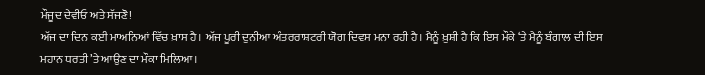ਮੌਜੂਦ ਦੇਵੀਓ ਅਤੇ ਸੱਜਣੋ!
ਅੱਜ ਦਾ ਦਿਨ ਕਈ ਮਾਅਨਿਆਂ ਵਿੱਚ ਖ਼ਾਸ ਹੈ। ਅੱਜ ਪੂਰੀ ਦੁਨੀਆ ਅੰਤਰਰਾਸ਼ਟਰੀ ਯੋਗ ਦਿਵਸ ਮਨਾ ਰਹੀ ਹੈ। ਮੈਨੂੰ ਖ਼ੁਸ਼ੀ ਹੈ ਕਿ ਇਸ ਮੌਕੇ ‘ਤੇ ਮੈਨੂੰ ਬੰਗਾਲ ਦੀ ਇਸ ਮਹਾਨ ਧਰਤੀ ’ਤੇ ਆਉਣ ਦਾ ਮੌਕਾ ਮਿਲਿਆ।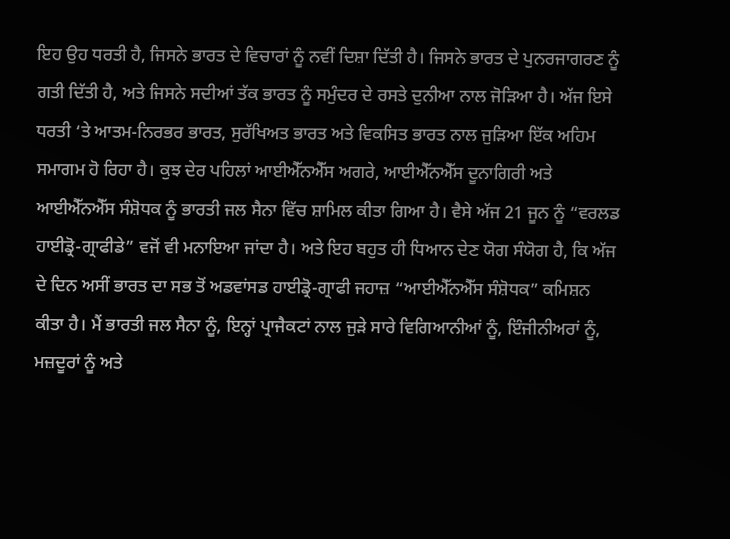ਇਹ ਉਹ ਧਰਤੀ ਹੈ, ਜਿਸਨੇ ਭਾਰਤ ਦੇ ਵਿਚਾਰਾਂ ਨੂੰ ਨਵੀਂ ਦਿਸ਼ਾ ਦਿੱਤੀ ਹੈ। ਜਿਸਨੇ ਭਾਰਤ ਦੇ ਪੁਨਰਜਾਗਰਣ ਨੂੰ ਗਤੀ ਦਿੱਤੀ ਹੈ, ਅਤੇ ਜਿਸਨੇ ਸਦੀਆਂ ਤੱਕ ਭਾਰਤ ਨੂੰ ਸਮੁੰਦਰ ਦੇ ਰਸਤੇ ਦੁਨੀਆ ਨਾਲ ਜੋੜਿਆ ਹੈ। ਅੱਜ ਇਸੇ ਧਰਤੀ ‘ਤੇ ਆਤਮ-ਨਿਰਭਰ ਭਾਰਤ, ਸੁਰੱਖਿਅਤ ਭਾਰਤ ਅਤੇ ਵਿਕਸਿਤ ਭਾਰਤ ਨਾਲ ਜੁੜਿਆ ਇੱਕ ਅਹਿਮ ਸਮਾਗਮ ਹੋ ਰਿਹਾ ਹੈ। ਕੁਝ ਦੇਰ ਪਹਿਲਾਂ ਆਈਐੱਨਐੱਸ ਅਗਰੇ, ਆਈਐੱਨਐੱਸ ਦੂਨਾਗਿਰੀ ਅਤੇ ਆਈਐੱਨਐੱਸ ਸੰਸ਼ੋਧਕ ਨੂੰ ਭਾਰਤੀ ਜਲ ਸੈਨਾ ਵਿੱਚ ਸ਼ਾਮਿਲ ਕੀਤਾ ਗਿਆ ਹੈ। ਵੈਸੇ ਅੱਜ 21 ਜੂਨ ਨੂੰ “ਵਰਲਡ ਹਾਈਡ੍ਰੋ-ਗ੍ਰਾਫੀਡੇ” ਵਜੋਂ ਵੀ ਮਨਾਇਆ ਜਾਂਦਾ ਹੈ। ਅਤੇ ਇਹ ਬਹੁਤ ਹੀ ਧਿਆਨ ਦੇਣ ਯੋਗ ਸੰਯੋਗ ਹੈ, ਕਿ ਅੱਜ ਦੇ ਦਿਨ ਅਸੀਂ ਭਾਰਤ ਦਾ ਸਭ ਤੋਂ ਅਡਵਾਂਸਡ ਹਾਈਡ੍ਰੋ-ਗ੍ਰਾਫੀ ਜਹਾਜ਼ “ਆਈਐੱਨਐੱਸ ਸੰਸ਼ੋਧਕ” ਕਮਿਸ਼ਨ ਕੀਤਾ ਹੈ। ਮੈਂ ਭਾਰਤੀ ਜਲ ਸੈਨਾ ਨੂੰ, ਇਨ੍ਹਾਂ ਪ੍ਰਾਜੈਕਟਾਂ ਨਾਲ ਜੁੜੇ ਸਾਰੇ ਵਿਗਿਆਨੀਆਂ ਨੂੰ, ਇੰਜੀਨੀਅਰਾਂ ਨੂੰ, ਮਜ਼ਦੂਰਾਂ ਨੂੰ ਅਤੇ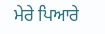ਮੇਰੇ ਪਿਆਰੇ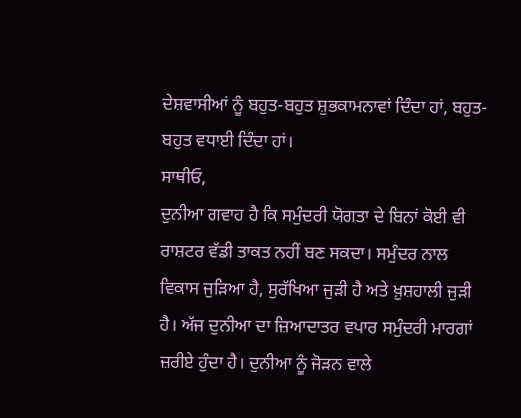ਦੇਸ਼ਵਾਸੀਆਂ ਨੂੰ ਬਹੁਤ-ਬਹੁਤ ਸ਼ੁਭਕਾਮਨਾਵਾਂ ਦਿੰਦਾ ਹਾਂ, ਬਹੁਤ-ਬਹੁਤ ਵਧਾਈ ਦਿੰਦਾ ਹਾਂ।
ਸਾਥੀਓ,
ਦੁਨੀਆ ਗਵਾਹ ਹੈ ਕਿ ਸਮੁੰਦਰੀ ਯੋਗਤਾ ਦੇ ਬਿਨਾਂ ਕੋਈ ਵੀ ਰਾਸ਼ਟਰ ਵੱਡੀ ਤਾਕਤ ਨਹੀਂ ਬਣ ਸਕਦਾ। ਸਮੁੰਦਰ ਨਾਲ ਵਿਕਾਸ ਜੁੜਿਆ ਹੈ, ਸੁਰੱਖਿਆ ਜੁੜੀ ਹੈ ਅਤੇ ਖ਼ੁਸ਼ਹਾਲੀ ਜੁੜੀ ਹੈ। ਅੱਜ ਦੁਨੀਆ ਦਾ ਜ਼ਿਆਦਾਤਰ ਵਪਾਰ ਸਮੁੰਦਰੀ ਮਾਰਗਾਂ ਜ਼ਰੀਏ ਹੁੰਦਾ ਹੈ। ਦੁਨੀਆ ਨੂੰ ਜੋੜਨ ਵਾਲੇ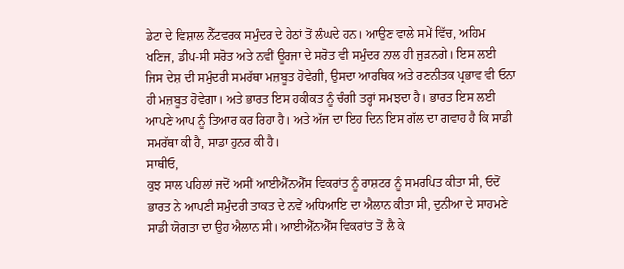ਡੇਟਾ ਦੇ ਵਿਸ਼ਾਲ ਨੈੱਟਵਰਕ ਸਮੁੰਦਰ ਦੇ ਹੇਠਾਂ ਤੋਂ ਲੰਘਦੇ ਹਨ। ਆਉਣ ਵਾਲੇ ਸਮੇਂ ਵਿੱਚ, ਅਹਿਮ ਖਣਿਜ, ਡੀਪ-ਸੀ ਸਰੋਤ ਅਤੇ ਨਵੀਂ ਊਰਜਾ ਦੇ ਸਰੋਤ ਵੀ ਸਮੁੰਦਰ ਨਾਲ ਹੀ ਜੁੜਨਗੇ। ਇਸ ਲਈ ਜਿਸ ਦੇਸ਼ ਦੀ ਸਮੁੰਦਰੀ ਸਮਰੱਥਾ ਮਜ਼ਬੂਤ ਹੋਵੇਗੀ, ਉਸਦਾ ਆਰਥਿਕ ਅਤੇ ਰਣਨੀਤਕ ਪ੍ਰਭਾਵ ਵੀ ਓਨਾ ਹੀ ਮਜ਼ਬੂਤ ਹੋਵੇਗਾ। ਅਤੇ ਭਾਰਤ ਇਸ ਹਕੀਕਤ ਨੂੰ ਚੰਗੀ ਤਰ੍ਹਾਂ ਸਮਝਦਾ ਹੈ। ਭਾਰਤ ਇਸ ਲਈ ਆਪਣੇ ਆਪ ਨੂੰ ਤਿਆਰ ਕਰ ਰਿਹਾ ਹੈ। ਅਤੇ ਅੱਜ ਦਾ ਇਹ ਦਿਨ ਇਸ ਗੱਲ ਦਾ ਗਵਾਹ ਹੈ ਕਿ ਸਾਡੀ ਸਮਰੱਥਾ ਕੀ ਹੈ, ਸਾਡਾ ਹੁਨਰ ਕੀ ਹੈ।
ਸਾਥੀਓ,
ਕੁਝ ਸਾਲ ਪਹਿਲਾਂ ਜਦੋਂ ਅਸੀਂ ਆਈਐੱਨਐੱਸ ਵਿਕਰਾਂਤ ਨੂੰ ਰਾਸ਼ਟਰ ਨੂੰ ਸਮਰਪਿਤ ਕੀਤਾ ਸੀ, ਓਦੋਂ ਭਾਰਤ ਨੇ ਆਪਣੀ ਸਮੁੰਦਰੀ ਤਾਕਤ ਦੇ ਨਵੇਂ ਅਧਿਆਇ ਦਾ ਐਲਾਨ ਕੀਤਾ ਸੀ, ਦੁਨੀਆ ਦੇ ਸਾਹਮਣੇ ਸਾਡੀ ਯੋਗਤਾ ਦਾ ਉਹ ਐਲਾਨ ਸੀ। ਆਈਐੱਨਐੱਸ ਵਿਕਰਾਂਤ ਤੋਂ ਲੈ ਕੇ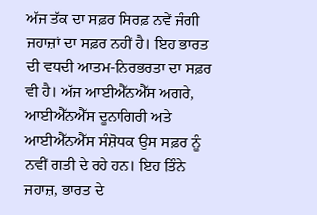ਅੱਜ ਤੱਕ ਦਾ ਸਫ਼ਰ ਸਿਰਫ਼ ਨਵੇਂ ਜੰਗੀ ਜਹਾਜ਼ਾਂ ਦਾ ਸਫ਼ਰ ਨਹੀਂ ਹੈ। ਇਹ ਭਾਰਤ ਦੀ ਵਧਦੀ ਆਤਮ-ਨਿਰਭਰਤਾ ਦਾ ਸਫ਼ਰ ਵੀ ਹੈ। ਅੱਜ ਆਈਐੱਨਐੱਸ ਅਗਰੇ, ਆਈਐੱਨਐੱਸ ਦੂਨਾਗਿਰੀ ਅਤੇ ਆਈਐੱਨਐੱਸ ਸੰਸ਼ੋਧਕ ਉਸ ਸਫ਼ਰ ਨੂੰ ਨਵੀਂ ਗਤੀ ਦੇ ਰਹੇ ਹਨ। ਇਹ ਤਿੰਨੇ ਜਹਾਜ਼, ਭਾਰਤ ਦੇ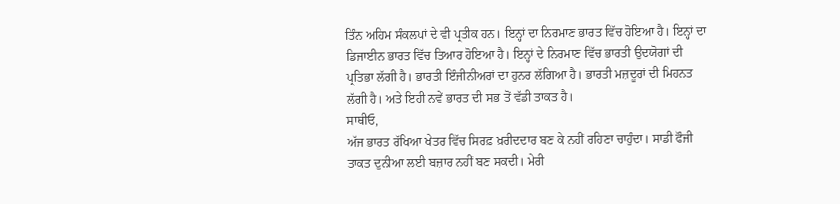ਤਿੰਨ ਅਹਿਮ ਸੰਕਲਪਾਂ ਦੇ ਵੀ ਪ੍ਰਤੀਕ ਹਨ। ਇਨ੍ਹਾਂ ਦਾ ਨਿਰਮਾਣ ਭਾਰਤ ਵਿੱਚ ਹੋਇਆ ਹੈ। ਇਨ੍ਹਾਂ ਦਾ ਡਿਜਾਈਨ ਭਾਰਤ ਵਿੱਚ ਤਿਆਰ ਹੋਇਆ ਹੈ। ਇਨ੍ਹਾਂ ਦੇ ਨਿਰਮਾਣ ਵਿੱਚ ਭਾਰਤੀ ਉਦਯੋਗਾਂ ਦੀ ਪ੍ਰਤਿਭਾ ਲੱਗੀ ਹੈ। ਭਾਰਤੀ ਇੰਜੀਨੀਅਰਾਂ ਦਾ ਹੁਨਰ ਲੱਗਿਆ ਹੈ। ਭਾਰਤੀ ਮਜ਼ਦੂਰਾਂ ਦੀ ਮਿਹਨਤ ਲੱਗੀ ਹੈ। ਅਤੇ ਇਹੀ ਨਵੇਂ ਭਾਰਤ ਦੀ ਸਭ ਤੋਂ ਵੱਡੀ ਤਾਕਤ ਹੈ।
ਸਾਥੀਓ,
ਅੱਜ ਭਾਰਤ ਰੱਖਿਆ ਖੇਤਰ ਵਿੱਚ ਸਿਰਫ਼ ਖ਼ਰੀਦਦਾਰ ਬਣ ਕੇ ਨਹੀਂ ਰਹਿਣਾ ਚਾਹੁੰਦਾ। ਸਾਡੀ ਫੌਜੀ ਤਾਕਤ ਦੁਨੀਆ ਲਈ ਬਜ਼ਾਰ ਨਹੀਂ ਬਣ ਸਕਦੀ। ਮੇਰੀ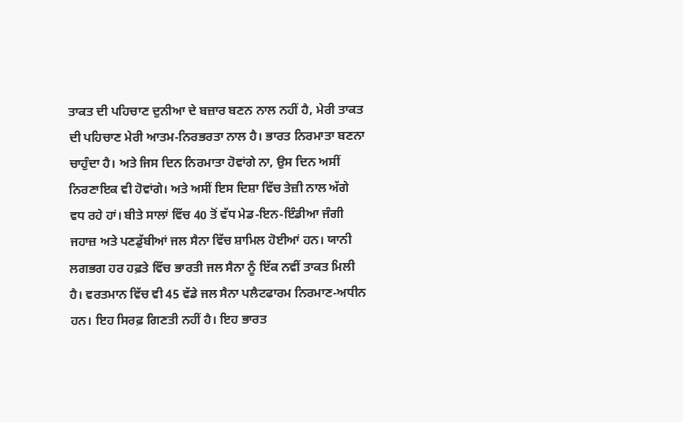ਤਾਕਤ ਦੀ ਪਹਿਚਾਣ ਦੁਨੀਆ ਦੇ ਬਜ਼ਾਰ ਬਣਨ ਨਾਲ ਨਹੀਂ ਹੈ, ਮੇਰੀ ਤਾਕਤ ਦੀ ਪਹਿਚਾਣ ਮੇਰੀ ਆਤਮ-ਨਿਰਭਰਤਾ ਨਾਲ ਹੈ। ਭਾਰਤ ਨਿਰਮਾਤਾ ਬਣਨਾ ਚਾਹੁੰਦਾ ਹੈ। ਅਤੇ ਜਿਸ ਦਿਨ ਨਿਰਮਾਤਾ ਹੋਵਾਂਗੇ ਨਾ, ਉਸ ਦਿਨ ਅਸੀਂ ਨਿਰਣਾਇਕ ਵੀ ਹੋਵਾਂਗੇ। ਅਤੇ ਅਸੀਂ ਇਸ ਦਿਸ਼ਾ ਵਿੱਚ ਤੇਜ਼ੀ ਨਾਲ ਅੱਗੇ ਵਧ ਰਹੇ ਹਾਂ। ਬੀਤੇ ਸਾਲਾਂ ਵਿੱਚ 40 ਤੋਂ ਵੱਧ ਮੇਡ-ਇਨ-ਇੰਡੀਆ ਜੰਗੀ ਜਹਾਜ਼ ਅਤੇ ਪਣਡੁੱਬੀਆਂ ਜਲ ਸੈਨਾ ਵਿੱਚ ਸ਼ਾਮਿਲ ਹੋਈਆਂ ਹਨ। ਯਾਨੀ ਲਗਭਗ ਹਰ ਹਫ਼ਤੇ ਵਿੱਚ ਭਾਰਤੀ ਜਲ ਸੈਨਾ ਨੂੰ ਇੱਕ ਨਵੀਂ ਤਾਕਤ ਮਿਲੀ ਹੈ। ਵਰਤਮਾਨ ਵਿੱਚ ਵੀ 45 ਵੱਡੇ ਜਲ ਸੈਨਾ ਪਲੈਟਫਾਰਮ ਨਿਰਮਾਣ-ਅਧੀਨ ਹਨ। ਇਹ ਸਿਰਫ਼ ਗਿਣਤੀ ਨਹੀਂ ਹੈ। ਇਹ ਭਾਰਤ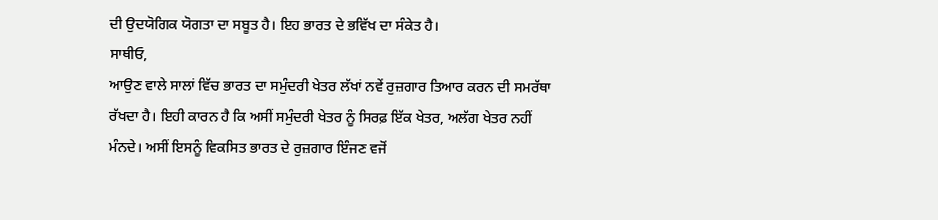ਦੀ ਉਦਯੋਗਿਕ ਯੋਗਤਾ ਦਾ ਸਬੂਤ ਹੈ। ਇਹ ਭਾਰਤ ਦੇ ਭਵਿੱਖ ਦਾ ਸੰਕੇਤ ਹੈ।
ਸਾਥੀਓ,
ਆਉਣ ਵਾਲੇ ਸਾਲਾਂ ਵਿੱਚ ਭਾਰਤ ਦਾ ਸਮੁੰਦਰੀ ਖੇਤਰ ਲੱਖਾਂ ਨਵੇਂ ਰੁਜ਼ਗਾਰ ਤਿਆਰ ਕਰਨ ਦੀ ਸਮਰੱਥਾ ਰੱਖਦਾ ਹੈ। ਇਹੀ ਕਾਰਨ ਹੈ ਕਿ ਅਸੀਂ ਸਮੁੰਦਰੀ ਖੇਤਰ ਨੂੰ ਸਿਰਫ਼ ਇੱਕ ਖੇਤਰ, ਅਲੱਗ ਖੇਤਰ ਨਹੀਂ ਮੰਨਦੇ। ਅਸੀਂ ਇਸਨੂੰ ਵਿਕਸਿਤ ਭਾਰਤ ਦੇ ਰੁਜ਼ਗਾਰ ਇੰਜਣ ਵਜੋਂ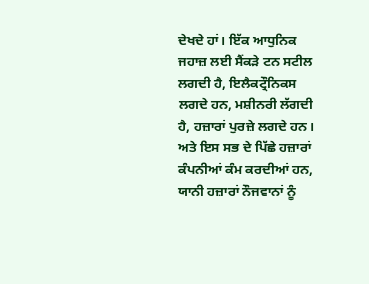ਦੇਖਦੇ ਹਾਂ। ਇੱਕ ਆਧੁਨਿਕ ਜਹਾਜ਼ ਲਈ ਸੈਂਕੜੇ ਟਨ ਸਟੀਲ ਲਗਦੀ ਹੈ, ਇਲੈਕਟ੍ਰੌਨਿਕਸ ਲਗਦੇ ਹਨ, ਮਸ਼ੀਨਰੀ ਲੱਗਦੀ ਹੈ, ਹਜ਼ਾਰਾਂ ਪੁਰਜ਼ੇ ਲਗਦੇ ਹਨ। ਅਤੇ ਇਸ ਸਭ ਦੇ ਪਿੱਛੇ ਹਜ਼ਾਰਾਂ ਕੰਪਨੀਆਂ ਕੰਮ ਕਰਦੀਆਂ ਹਨ, ਯਾਨੀ ਹਜ਼ਾਰਾਂ ਨੌਜਵਾਨਾਂ ਨੂੰ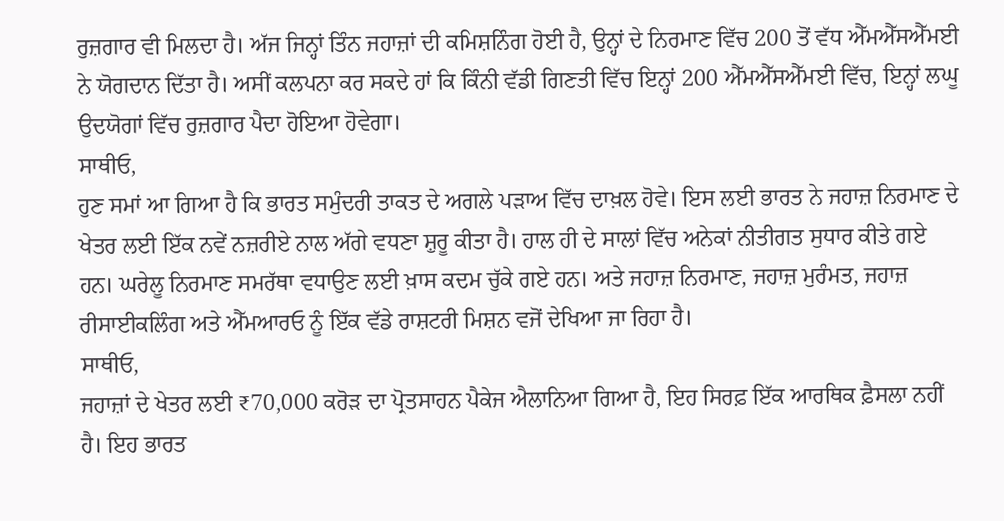ਰੁਜ਼ਗਾਰ ਵੀ ਮਿਲਦਾ ਹੈ। ਅੱਜ ਜਿਨ੍ਹਾਂ ਤਿੰਨ ਜਹਾਜ਼ਾਂ ਦੀ ਕਮਿਸ਼ਨਿੰਗ ਹੋਈ ਹੈ, ਉਨ੍ਹਾਂ ਦੇ ਨਿਰਮਾਣ ਵਿੱਚ 200 ਤੋਂ ਵੱਧ ਐੱਮਐੱਸਐੱਮਈ ਨੇ ਯੋਗਦਾਨ ਦਿੱਤਾ ਹੈ। ਅਸੀਂ ਕਲਪਨਾ ਕਰ ਸਕਦੇ ਹਾਂ ਕਿ ਕਿੰਨੀ ਵੱਡੀ ਗਿਣਤੀ ਵਿੱਚ ਇਨ੍ਹਾਂ 200 ਐੱਮਐੱਸਐੱਮਈ ਵਿੱਚ, ਇਨ੍ਹਾਂ ਲਘੂ ਉਦਯੋਗਾਂ ਵਿੱਚ ਰੁਜ਼ਗਾਰ ਪੈਦਾ ਹੋਇਆ ਹੋਵੇਗਾ।
ਸਾਥੀਓ,
ਹੁਣ ਸਮਾਂ ਆ ਗਿਆ ਹੈ ਕਿ ਭਾਰਤ ਸਮੁੰਦਰੀ ਤਾਕਤ ਦੇ ਅਗਲੇ ਪੜਾਅ ਵਿੱਚ ਦਾਖ਼ਲ ਹੋਵੇ। ਇਸ ਲਈ ਭਾਰਤ ਨੇ ਜਹਾਜ਼ ਨਿਰਮਾਣ ਦੇ ਖੇਤਰ ਲਈ ਇੱਕ ਨਵੇਂ ਨਜ਼ਰੀਏ ਨਾਲ ਅੱਗੇ ਵਧਣਾ ਸ਼ੁਰੂ ਕੀਤਾ ਹੈ। ਹਾਲ ਹੀ ਦੇ ਸਾਲਾਂ ਵਿੱਚ ਅਨੇਕਾਂ ਨੀਤੀਗਤ ਸੁਧਾਰ ਕੀਤੇ ਗਏ ਹਨ। ਘਰੇਲੂ ਨਿਰਮਾਣ ਸਮਰੱਥਾ ਵਧਾਉਣ ਲਈ ਖ਼ਾਸ ਕਦਮ ਚੁੱਕੇ ਗਏ ਹਨ। ਅਤੇ ਜਹਾਜ਼ ਨਿਰਮਾਣ, ਜਹਾਜ਼ ਮੁਰੰਮਤ, ਜਹਾਜ਼ ਰੀਸਾਈਕਲਿੰਗ ਅਤੇ ਐੱਮਆਰਓ ਨੂੰ ਇੱਕ ਵੱਡੇ ਰਾਸ਼ਟਰੀ ਮਿਸ਼ਨ ਵਜੋਂ ਦੇਖਿਆ ਜਾ ਰਿਹਾ ਹੈ।
ਸਾਥੀਓ,
ਜਹਾਜ਼ਾਂ ਦੇ ਖੇਤਰ ਲਈ ₹70,000 ਕਰੋੜ ਦਾ ਪ੍ਰੋਤਸਾਹਨ ਪੈਕੇਜ ਐਲਾਨਿਆ ਗਿਆ ਹੈ, ਇਹ ਸਿਰਫ਼ ਇੱਕ ਆਰਥਿਕ ਫ਼ੈਸਲਾ ਨਹੀਂ ਹੈ। ਇਹ ਭਾਰਤ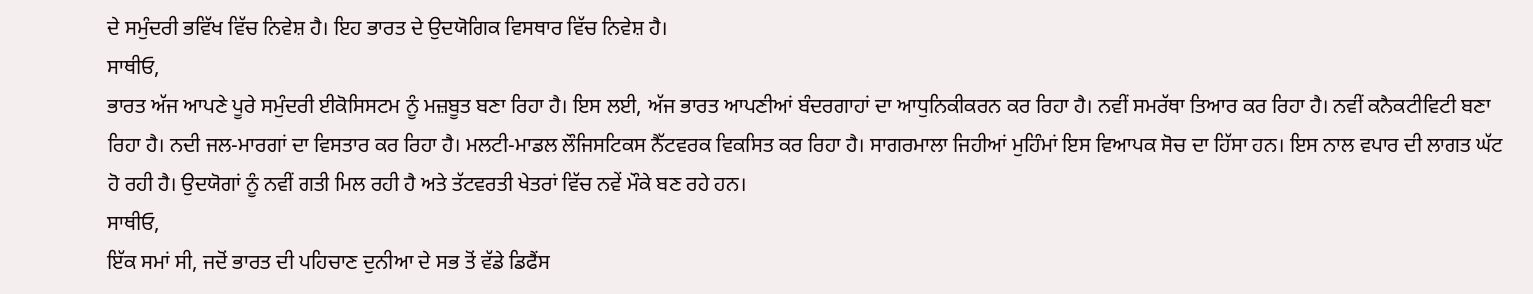ਦੇ ਸਮੁੰਦਰੀ ਭਵਿੱਖ ਵਿੱਚ ਨਿਵੇਸ਼ ਹੈ। ਇਹ ਭਾਰਤ ਦੇ ਉਦਯੋਗਿਕ ਵਿਸਥਾਰ ਵਿੱਚ ਨਿਵੇਸ਼ ਹੈ।
ਸਾਥੀਓ,
ਭਾਰਤ ਅੱਜ ਆਪਣੇ ਪੂਰੇ ਸਮੁੰਦਰੀ ਈਕੋਸਿਸਟਮ ਨੂੰ ਮਜ਼ਬੂਤ ਬਣਾ ਰਿਹਾ ਹੈ। ਇਸ ਲਈ, ਅੱਜ ਭਾਰਤ ਆਪਣੀਆਂ ਬੰਦਰਗਾਹਾਂ ਦਾ ਆਧੁਨਿਕੀਕਰਨ ਕਰ ਰਿਹਾ ਹੈ। ਨਵੀਂ ਸਮਰੱਥਾ ਤਿਆਰ ਕਰ ਰਿਹਾ ਹੈ। ਨਵੀਂ ਕਨੈਕਟੀਵਿਟੀ ਬਣਾ ਰਿਹਾ ਹੈ। ਨਦੀ ਜਲ-ਮਾਰਗਾਂ ਦਾ ਵਿਸਤਾਰ ਕਰ ਰਿਹਾ ਹੈ। ਮਲਟੀ-ਮਾਡਲ ਲੌਜਿਸਟਿਕਸ ਨੈੱਟਵਰਕ ਵਿਕਸਿਤ ਕਰ ਰਿਹਾ ਹੈ। ਸਾਗਰਮਾਲਾ ਜਿਹੀਆਂ ਮੁਹਿੰਮਾਂ ਇਸ ਵਿਆਪਕ ਸੋਚ ਦਾ ਹਿੱਸਾ ਹਨ। ਇਸ ਨਾਲ ਵਪਾਰ ਦੀ ਲਾਗਤ ਘੱਟ ਹੋ ਰਹੀ ਹੈ। ਉਦਯੋਗਾਂ ਨੂੰ ਨਵੀਂ ਗਤੀ ਮਿਲ ਰਹੀ ਹੈ ਅਤੇ ਤੱਟਵਰਤੀ ਖੇਤਰਾਂ ਵਿੱਚ ਨਵੇਂ ਮੌਕੇ ਬਣ ਰਹੇ ਹਨ।
ਸਾਥੀਓ,
ਇੱਕ ਸਮਾਂ ਸੀ, ਜਦੋਂ ਭਾਰਤ ਦੀ ਪਹਿਚਾਣ ਦੁਨੀਆ ਦੇ ਸਭ ਤੋਂ ਵੱਡੇ ਡਿਫੈਂਸ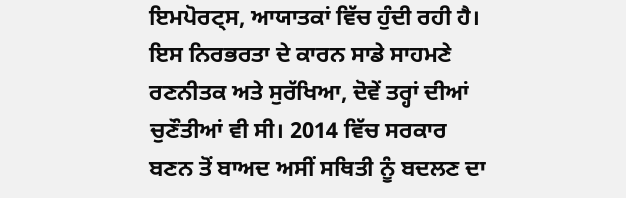ਇਮਪੋਰਟ੍ਸ, ਆਯਾਤਕਾਂ ਵਿੱਚ ਹੁੰਦੀ ਰਹੀ ਹੈ। ਇਸ ਨਿਰਭਰਤਾ ਦੇ ਕਾਰਨ ਸਾਡੇ ਸਾਹਮਣੇ ਰਣਨੀਤਕ ਅਤੇ ਸੁਰੱਖਿਆ, ਦੋਵੇਂ ਤਰ੍ਹਾਂ ਦੀਆਂ ਚੁਣੌਤੀਆਂ ਵੀ ਸੀ। 2014 ਵਿੱਚ ਸਰਕਾਰ ਬਣਨ ਤੋਂ ਬਾਅਦ ਅਸੀਂ ਸਥਿਤੀ ਨੂੰ ਬਦਲਣ ਦਾ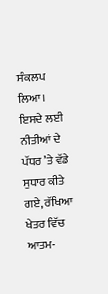ਸੰਕਲਪ ਲਿਆ। ਇਸਦੇ ਲਈ ਨੀਤੀਆਂ ਦੇ ਪੱਧਰ ’ਤੇ ਵੱਡੇ ਸੁਧਾਰ ਕੀਤੇ ਗਏ, ਰੱਖਿਆ ਖੇਤਰ ਵਿੱਚ ਆਤਮ-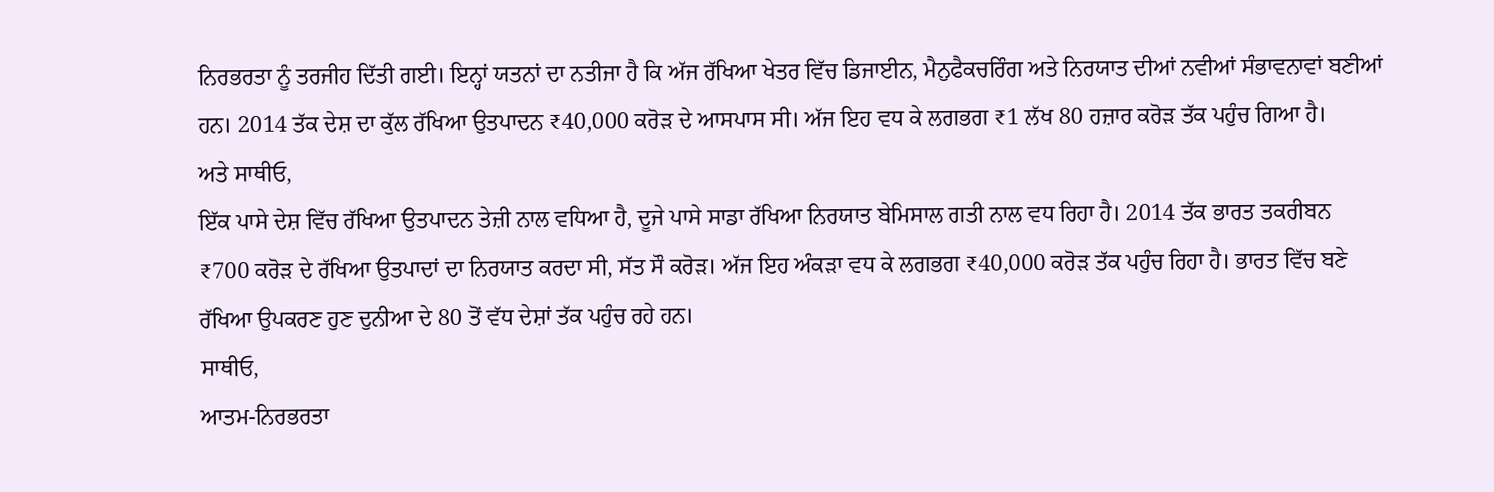ਨਿਰਭਰਤਾ ਨੂੰ ਤਰਜੀਹ ਦਿੱਤੀ ਗਈ। ਇਨ੍ਹਾਂ ਯਤਨਾਂ ਦਾ ਨਤੀਜਾ ਹੈ ਕਿ ਅੱਜ ਰੱਖਿਆ ਖੇਤਰ ਵਿੱਚ ਡਿਜਾਈਨ, ਮੈਨੁਫੈਕਚਰਿੰਗ ਅਤੇ ਨਿਰਯਾਤ ਦੀਆਂ ਨਵੀਆਂ ਸੰਭਾਵਨਾਵਾਂ ਬਣੀਆਂ ਹਨ। 2014 ਤੱਕ ਦੇਸ਼ ਦਾ ਕੁੱਲ ਰੱਖਿਆ ਉਤਪਾਦਨ ₹40,000 ਕਰੋੜ ਦੇ ਆਸਪਾਸ ਸੀ। ਅੱਜ ਇਹ ਵਧ ਕੇ ਲਗਭਗ ₹1 ਲੱਖ 80 ਹਜ਼ਾਰ ਕਰੋੜ ਤੱਕ ਪਹੁੰਚ ਗਿਆ ਹੈ।
ਅਤੇ ਸਾਥੀਓ,
ਇੱਕ ਪਾਸੇ ਦੇਸ਼ ਵਿੱਚ ਰੱਖਿਆ ਉਤਪਾਦਨ ਤੇਜ਼ੀ ਨਾਲ ਵਧਿਆ ਹੈ, ਦੂਜੇ ਪਾਸੇ ਸਾਡਾ ਰੱਖਿਆ ਨਿਰਯਾਤ ਬੇਮਿਸਾਲ ਗਤੀ ਨਾਲ ਵਧ ਰਿਹਾ ਹੈ। 2014 ਤੱਕ ਭਾਰਤ ਤਕਰੀਬਨ ₹700 ਕਰੋੜ ਦੇ ਰੱਖਿਆ ਉਤਪਾਦਾਂ ਦਾ ਨਿਰਯਾਤ ਕਰਦਾ ਸੀ, ਸੱਤ ਸੌ ਕਰੋੜ। ਅੱਜ ਇਹ ਅੰਕੜਾ ਵਧ ਕੇ ਲਗਭਗ ₹40,000 ਕਰੋੜ ਤੱਕ ਪਹੁੰਚ ਰਿਹਾ ਹੈ। ਭਾਰਤ ਵਿੱਚ ਬਣੇ ਰੱਖਿਆ ਉਪਕਰਣ ਹੁਣ ਦੁਨੀਆ ਦੇ 80 ਤੋਂ ਵੱਧ ਦੇਸ਼ਾਂ ਤੱਕ ਪਹੁੰਚ ਰਹੇ ਹਨ।
ਸਾਥੀਓ,
ਆਤਮ-ਨਿਰਭਰਤਾ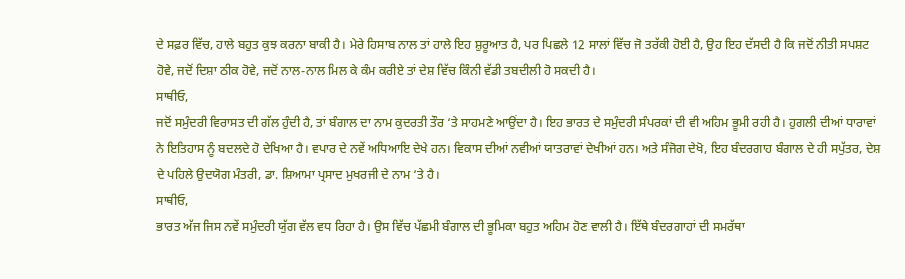ਦੇ ਸਫ਼ਰ ਵਿੱਚ, ਹਾਲੇ ਬਹੁਤ ਕੁਝ ਕਰਨਾ ਬਾਕੀ ਹੈ। ਮੇਰੇ ਹਿਸਾਬ ਨਾਲ ਤਾਂ ਹਾਲੇ ਇਹ ਸ਼ੁਰੂਆਤ ਹੈ, ਪਰ ਪਿਛਲੇ 12 ਸਾਲਾਂ ਵਿੱਚ ਜੋ ਤਰੱਕੀ ਹੋਈ ਹੈ, ਉਹ ਇਹ ਦੱਸਦੀ ਹੈ ਕਿ ਜਦੋਂ ਨੀਤੀ ਸਪਸ਼ਟ ਹੋਵੇ, ਜਦੋਂ ਦਿਸ਼ਾ ਠੀਕ ਹੋਵੇ, ਜਦੋਂ ਨਾਲ-ਨਾਲ ਮਿਲ ਕੇ ਕੰਮ ਕਰੀਏ ਤਾਂ ਦੇਸ਼ ਵਿੱਚ ਕਿੰਨੀ ਵੱਡੀ ਤਬਦੀਲੀ ਹੋ ਸਕਦੀ ਹੈ।
ਸਾਥੀਓ,
ਜਦੋਂ ਸਮੁੰਦਰੀ ਵਿਰਾਸਤ ਦੀ ਗੱਲ ਹੁੰਦੀ ਹੈ, ਤਾਂ ਬੰਗਾਲ ਦਾ ਨਾਮ ਕੁਦਰਤੀ ਤੌਰ ‘ਤੇ ਸਾਹਮਣੇ ਆਉਂਦਾ ਹੈ। ਇਹ ਭਾਰਤ ਦੇ ਸਮੁੰਦਰੀ ਸੰਪਰਕਾਂ ਦੀ ਵੀ ਅਹਿਮ ਭੂਮੀ ਰਹੀ ਹੈ। ਹੁਗਲੀ ਦੀਆਂ ਧਾਰਾਵਾਂ ਨੇ ਇਤਿਹਾਸ ਨੂੰ ਬਦਲਦੇ ਹੋ ਦੇਖਿਆ ਹੈ। ਵਪਾਰ ਦੇ ਨਵੇਂ ਅਧਿਆਇ ਦੇਖੇ ਹਨ। ਵਿਕਾਸ ਦੀਆਂ ਨਵੀਆਂ ਯਾਤਰਾਵਾਂ ਦੇਖੀਆਂ ਹਨ। ਅਤੇ ਸੰਜੋਗ ਦੇਖੋ, ਇਹ ਬੰਦਰਗਾਹ ਬੰਗਾਲ ਦੇ ਹੀ ਸਪੁੱਤਰ, ਦੇਸ਼ ਦੇ ਪਹਿਲੇ ਉਦਯੋਗ ਮੰਤਰੀ, ਡਾ. ਸ਼ਿਆਮਾ ਪ੍ਰਸਾਦ ਮੁਖਰਜੀ ਦੇ ਨਾਮ ‘ਤੇ ਹੈ।
ਸਾਥੀਓ,
ਭਾਰਤ ਅੱਜ ਜਿਸ ਨਵੇਂ ਸਮੁੰਦਰੀ ਯੁੱਗ ਵੱਲ ਵਧ ਰਿਹਾ ਹੈ। ਉਸ ਵਿੱਚ ਪੱਛਮੀ ਬੰਗਾਲ ਦੀ ਭੂਮਿਕਾ ਬਹੁਤ ਅਹਿਮ ਹੋਣ ਵਾਲੀ ਹੈ। ਇੱਥੇ ਬੰਦਰਗਾਹਾਂ ਦੀ ਸਮਰੱਥਾ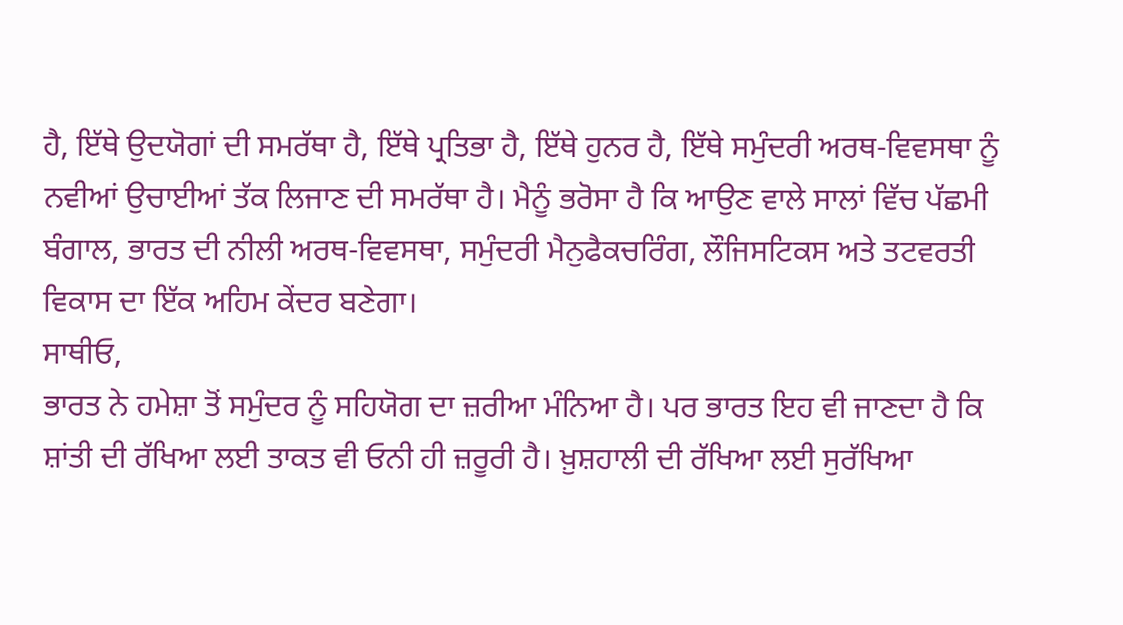ਹੈ, ਇੱਥੇ ਉਦਯੋਗਾਂ ਦੀ ਸਮਰੱਥਾ ਹੈ, ਇੱਥੇ ਪ੍ਰਤਿਭਾ ਹੈ, ਇੱਥੇ ਹੁਨਰ ਹੈ, ਇੱਥੇ ਸਮੁੰਦਰੀ ਅਰਥ-ਵਿਵਸਥਾ ਨੂੰ ਨਵੀਆਂ ਉਚਾਈਆਂ ਤੱਕ ਲਿਜਾਣ ਦੀ ਸਮਰੱਥਾ ਹੈ। ਮੈਨੂੰ ਭਰੋਸਾ ਹੈ ਕਿ ਆਉਣ ਵਾਲੇ ਸਾਲਾਂ ਵਿੱਚ ਪੱਛਮੀ ਬੰਗਾਲ, ਭਾਰਤ ਦੀ ਨੀਲੀ ਅਰਥ-ਵਿਵਸਥਾ, ਸਮੁੰਦਰੀ ਮੈਨੁਫੈਕਚਰਿੰਗ, ਲੌਜਿਸਟਿਕਸ ਅਤੇ ਤਟਵਰਤੀ ਵਿਕਾਸ ਦਾ ਇੱਕ ਅਹਿਮ ਕੇਂਦਰ ਬਣੇਗਾ।
ਸਾਥੀਓ,
ਭਾਰਤ ਨੇ ਹਮੇਸ਼ਾ ਤੋਂ ਸਮੁੰਦਰ ਨੂੰ ਸਹਿਯੋਗ ਦਾ ਜ਼ਰੀਆ ਮੰਨਿਆ ਹੈ। ਪਰ ਭਾਰਤ ਇਹ ਵੀ ਜਾਣਦਾ ਹੈ ਕਿ ਸ਼ਾਂਤੀ ਦੀ ਰੱਖਿਆ ਲਈ ਤਾਕਤ ਵੀ ਓਨੀ ਹੀ ਜ਼ਰੂਰੀ ਹੈ। ਖ਼ੁਸ਼ਹਾਲੀ ਦੀ ਰੱਖਿਆ ਲਈ ਸੁਰੱਖਿਆ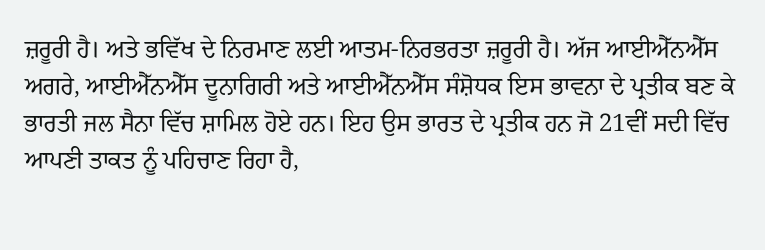ਜ਼ਰੂਰੀ ਹੈ। ਅਤੇ ਭਵਿੱਖ ਦੇ ਨਿਰਮਾਣ ਲਈ ਆਤਮ-ਨਿਰਭਰਤਾ ਜ਼ਰੂਰੀ ਹੈ। ਅੱਜ ਆਈਐੱਨਐੱਸ ਅਗਰੇ, ਆਈਐੱਨਐੱਸ ਦੂਨਾਗਿਰੀ ਅਤੇ ਆਈਐੱਨਐੱਸ ਸੰਸ਼ੋਧਕ ਇਸ ਭਾਵਨਾ ਦੇ ਪ੍ਰਤੀਕ ਬਣ ਕੇ ਭਾਰਤੀ ਜਲ ਸੈਨਾ ਵਿੱਚ ਸ਼ਾਮਿਲ ਹੋਏ ਹਨ। ਇਹ ਉਸ ਭਾਰਤ ਦੇ ਪ੍ਰਤੀਕ ਹਨ ਜੋ 21ਵੀਂ ਸਦੀ ਵਿੱਚ ਆਪਣੀ ਤਾਕਤ ਨੂੰ ਪਹਿਚਾਣ ਰਿਹਾ ਹੈ,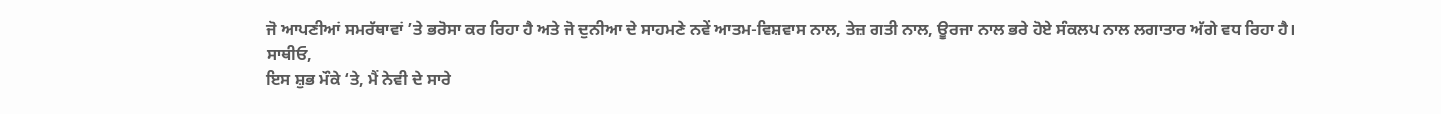ਜੋ ਆਪਣੀਆਂ ਸਮਰੱਥਾਵਾਂ ’ਤੇ ਭਰੋਸਾ ਕਰ ਰਿਹਾ ਹੈ ਅਤੇ ਜੋ ਦੁਨੀਆ ਦੇ ਸਾਹਮਣੇ ਨਵੇਂ ਆਤਮ-ਵਿਸ਼ਵਾਸ ਨਾਲ, ਤੇਜ਼ ਗਤੀ ਨਾਲ, ਊਰਜਾ ਨਾਲ ਭਰੇ ਹੋਏ ਸੰਕਲਪ ਨਾਲ ਲਗਾਤਾਰ ਅੱਗੇ ਵਧ ਰਿਹਾ ਹੈ।
ਸਾਥੀਓ,
ਇਸ ਸ਼ੁਭ ਮੌਕੇ ‘ਤੇ, ਮੈਂ ਨੇਵੀ ਦੇ ਸਾਰੇ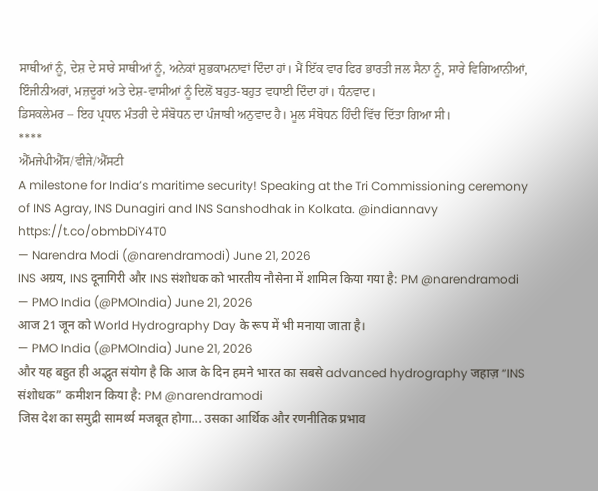ਸਾਥੀਆਂ ਨੂੰ, ਦੇਸ਼ ਦੇ ਸਾਰੇ ਸਾਥੀਆਂ ਨੂੰ, ਅਨੇਕਾਂ ਸ਼ੁਭਕਾਮਨਾਵਾਂ ਦਿੰਦਾ ਹਾਂ। ਮੈਂ ਇੱਕ ਵਾਰ ਫਿਰ ਭਾਰਤੀ ਜਲ ਸੈਨਾ ਨੂੰ, ਸਾਰੇ ਵਿਗਿਆਨੀਆਂ, ਇੰਜੀਨੀਅਰਾਂ, ਮਜ਼ਦੂਰਾਂ ਅਤੇ ਦੇਸ਼-ਵਾਸੀਆਂ ਨੂੰ ਦਿਲੋਂ ਬਹੁਤ-ਬਹੁਤ ਵਧਾਈ ਦਿੰਦਾ ਹਾਂ। ਧੰਨਵਾਦ।
ਡਿਸਕਲੇਮਰ – ਇਹ ਪ੍ਰਧਾਨ ਮੰਤਰੀ ਦੇ ਸੰਬੋਧਨ ਦਾ ਪੰਜਾਬੀ ਅਨੁਵਾਦ ਹੈ। ਮੂਲ ਸੰਬੋਧਨ ਹਿੰਦੀ ਵਿੱਚ ਦਿੱਤਾ ਗਿਆ ਸੀ।
****
ਐੱਮਜੇਪੀਐੱਸ/ਵੀਜੇ/ਐੱਸਟੀ
A milestone for India’s maritime security! Speaking at the Tri Commissioning ceremony of INS Agray, INS Dunagiri and INS Sanshodhak in Kolkata. @indiannavy https://t.co/obmbDiY4T0
— Narendra Modi (@narendramodi) June 21, 2026
INS अग्रय, INS दूनागिरी और INS संशोधक को भारतीय नौसेना में शामिल किया गया है: PM @narendramodi
— PMO India (@PMOIndia) June 21, 2026
आज 21 जून को World Hydrography Day के रूप में भी मनाया जाता है।
— PMO India (@PMOIndia) June 21, 2026
और यह बहुत ही अद्भुत संयोग है कि आज के दिन हमने भारत का सबसे advanced hydrography जहाज़ “INS संशोधक” कमीशन किया है: PM @narendramodi
जिस देश का समुद्री सामर्थ्य मजबूत होगा... उसका आर्थिक और रणनीतिक प्रभाव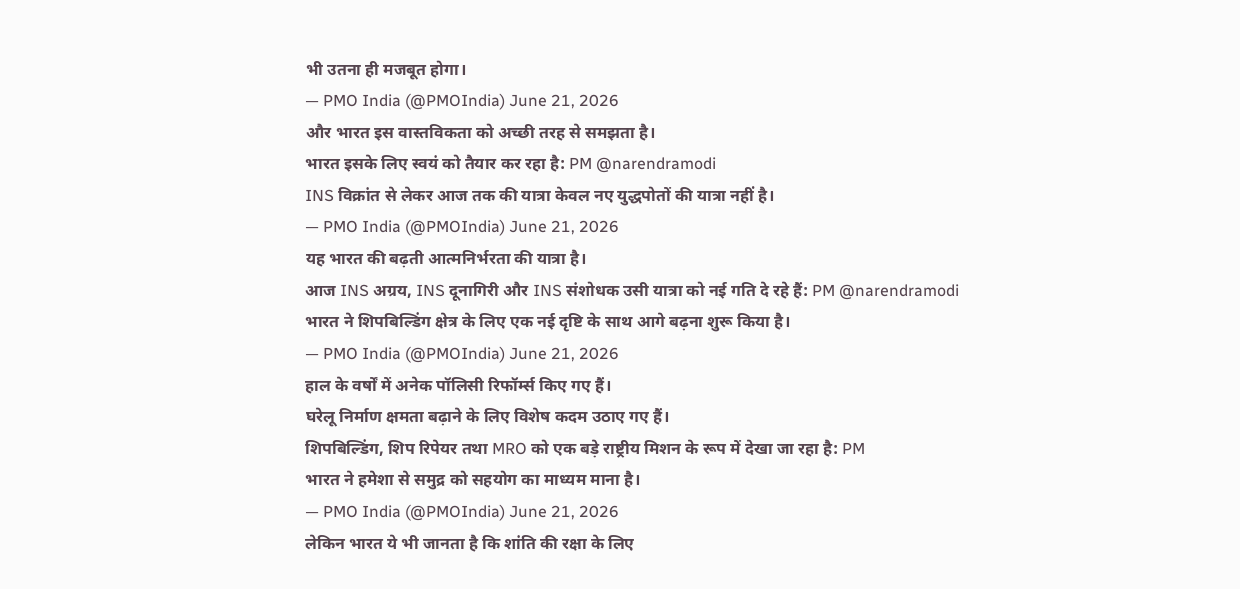भी उतना ही मजबूत होगा।
— PMO India (@PMOIndia) June 21, 2026
और भारत इस वास्तविकता को अच्छी तरह से समझता है।
भारत इसके लिए स्वयं को तैयार कर रहा है: PM @narendramodi
INS विक्रांत से लेकर आज तक की यात्रा केवल नए युद्धपोतों की यात्रा नहीं है।
— PMO India (@PMOIndia) June 21, 2026
यह भारत की बढ़ती आत्मनिर्भरता की यात्रा है।
आज INS अग्रय, INS दूनागिरी और INS संशोधक उसी यात्रा को नई गति दे रहे हैं: PM @narendramodi
भारत ने शिपबिल्डिंग क्षेत्र के लिए एक नई दृष्टि के साथ आगे बढ़ना शुरू किया है।
— PMO India (@PMOIndia) June 21, 2026
हाल के वर्षों में अनेक पॉलिसी रिफॉर्म्स किए गए हैं।
घरेलू निर्माण क्षमता बढ़ाने के लिए विशेष कदम उठाए गए हैं।
शिपबिल्डिंग, शिप रिपेयर तथा MRO को एक बड़े राष्ट्रीय मिशन के रूप में देखा जा रहा है: PM
भारत ने हमेशा से समुद्र को सहयोग का माध्यम माना है।
— PMO India (@PMOIndia) June 21, 2026
लेकिन भारत ये भी जानता है कि शांति की रक्षा के लिए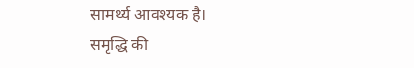सामर्थ्य आवश्यक है।
समृद्धि की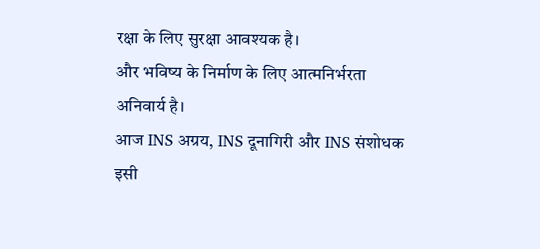रक्षा के लिए सुरक्षा आवश्यक है।
और भविष्य के निर्माण के लिए आत्मनिर्भरता अनिवार्य है।
आज INS अग्रय, INS दूनागिरी और INS संशोधक इसी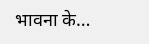भावना के…